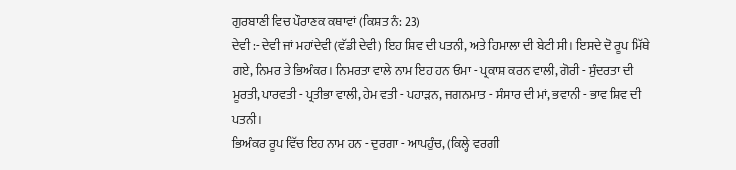ਗੁਰਬਾਣੀ ਵਿਚ ਪੌਰਾਣਕ ਕਥਾਵਾਂ (ਕਿਸ਼ਤ ਨੰ: 23)
ਦੇਵੀ :- ਦੇਵੀ ਜਾਂ ਮਹਾਂਦੇਵੀ (ਵੱਡੀ ਦੇਵੀ) ਇਹ ਸ਼ਿਵ ਦੀ ਪਤਨੀ, ਅਤੇ ਹਿਮਾਲਾ ਦੀ ਬੇਟੀ ਸੀ। ਇਸਦੇ ਦੋ ਰੂਪ ਮਿੱਥੇ ਗਏ, ਨਿਮਰ ਤੇ ਭਿਅੰਕਰ। ਨਿਮਰਤਾ ਵਾਲੇ ਨਾਮ ਇਹ ਹਨ ਓਮਾ - ਪ੍ਰਕਾਸ਼ ਕਰਨ ਵਾਲੀ, ਗੋਰੀ - ਸੁੰਦਰਤਾ ਦੀ ਮੂਰਤੀ, ਪਾਰਵਤੀ - ਪ੍ਰਤੀਭਾ ਵਾਲੀ, ਹੇਮ ਵਤੀ - ਪਹਾੜਨ, ਜਗਨਮਾਤ - ਸੰਸਾਰ ਦੀ ਮਾਂ, ਭਵਾਨੀ - ਭਾਵ ਸ਼ਿਵ ਦੀ ਪਤਨੀ।
ਭਿਅੰਕਰ ਰੂਪ ਵਿੱਚ ਇਹ ਨਾਮ ਹਨ - ਦੁਰਗਾ - ਆਪਹੁੰਚ, (ਕਿਲ੍ਹੇ ਵਰਗੀ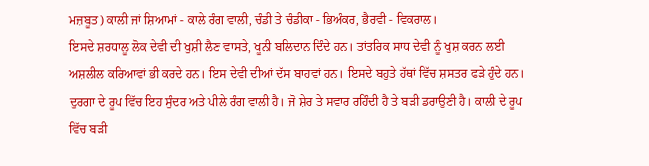ਮਜ਼ਬੂਤ) ਕਾਲੀ ਜਾਂ ਸ਼ਿਆਮਾਂ - ਕਾਲੇ ਰੰਗ ਵਾਲੀ, ਚੰਡੀ ਤੇ ਚੰਡੀਕਾ - ਭਿਅੰਕਰ, ਭੈਰਵੀ - ਵਿਕਰਾਲ।
ਇਸਦੇ ਸ਼ਰਧਾਲੂ ਲੋਕ ਦੇਵੀ ਦੀ ਖੁਸ਼ੀ ਲੈਣ ਵਾਸਤੇ, ਖੂਨੀ ਬਲਿਦਾਨ ਦਿੰਦੇ ਹਨ। ਤਾਂਤਰਿਕ ਸਾਧ ਦੇਵੀ ਨੂੰ ਖੁਸ਼ ਕਰਨ ਲਈ ਅਸ਼ਲੀਲ ਕਰਿਆਵਾਂ ਭੀ ਕਰਦੇ ਹਨ। ਇਸ ਦੇਵੀ ਦੀਆਂ ਦੱਸ ਬਾਹਵਾਂ ਹਨ। ਇਸਦੇ ਬਹੁਤੇ ਹੱਥਾਂ ਵਿੱਚ ਸ਼ਸਤਰ ਫੜੇ ਹੁੰਦੇ ਹਨ। ਦੁਰਗਾ ਦੇ ਰੂਪ ਵਿੱਚ ਇਹ ਸੁੰਦਰ ਅਤੇ ਪੀਲੇ ਰੰਗ ਵਾਲੀ ਹੈ। ਜੋ ਸ਼ੇਰ ਤੇ ਸਵਾਰ ਰਹਿੰਦੀ ਹੈ ਤੇ ਬੜੀ ਡਰਾਉਣੀ ਹੈ। ਕਾਲੀ ਦੇ ਰੂਪ ਵਿੱਚ ਬੜੀ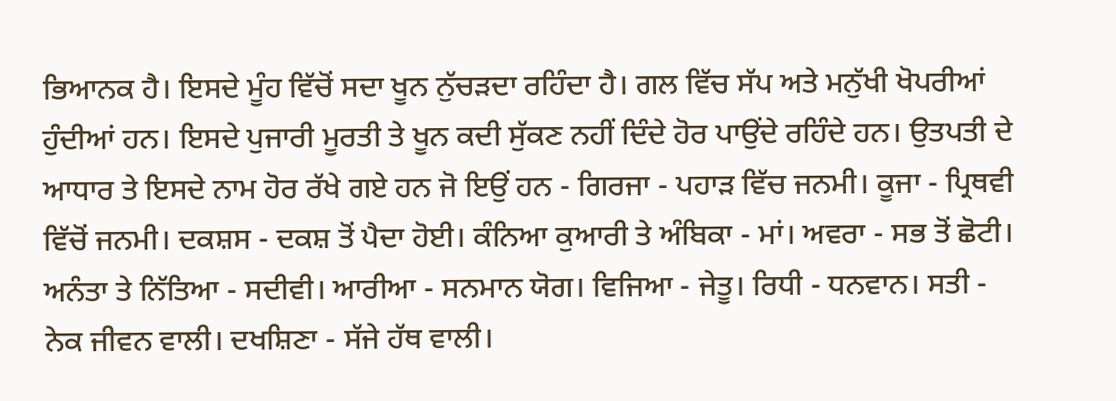ਭਿਆਨਕ ਹੈ। ਇਸਦੇ ਮੂੰਹ ਵਿੱਚੋਂ ਸਦਾ ਖੂਨ ਨੁੱਚੜਦਾ ਰਹਿੰਦਾ ਹੈ। ਗਲ ਵਿੱਚ ਸੱਪ ਅਤੇ ਮਨੁੱਖੀ ਖੋਪਰੀਆਂ ਹੁੰਦੀਆਂ ਹਨ। ਇਸਦੇ ਪੁਜਾਰੀ ਮੂਰਤੀ ਤੇ ਖੂਨ ਕਦੀ ਸੁੱਕਣ ਨਹੀਂ ਦਿੰਦੇ ਹੋਰ ਪਾਉਂਦੇ ਰਹਿੰਦੇ ਹਨ। ਉਤਪਤੀ ਦੇ ਆਧਾਰ ਤੇ ਇਸਦੇ ਨਾਮ ਹੋਰ ਰੱਖੇ ਗਏ ਹਨ ਜੋ ਇਉਂ ਹਨ - ਗਿਰਜਾ - ਪਹਾੜ ਵਿੱਚ ਜਨਮੀ। ਕੂਜਾ - ਪ੍ਰਿਥਵੀ ਵਿੱਚੋਂ ਜਨਮੀ। ਦਕਸ਼ਸ - ਦਕਸ਼ ਤੋਂ ਪੈਦਾ ਹੋਈ। ਕੰਨਿਆ ਕੁਆਰੀ ਤੇ ਅੰਬਿਕਾ - ਮਾਂ। ਅਵਰਾ - ਸਭ ਤੋਂ ਛੋਟੀ। ਅਨੰਤਾ ਤੇ ਨਿੱਤਿਆ - ਸਦੀਵੀ। ਆਰੀਆ - ਸਨਮਾਨ ਯੋਗ। ਵਿਜਿਆ - ਜੇਤੂ। ਰਿਧੀ - ਧਨਵਾਨ। ਸਤੀ - ਨੇਕ ਜੀਵਨ ਵਾਲੀ। ਦਖਸ਼ਿਣਾ - ਸੱਜੇ ਹੱਥ ਵਾਲੀ।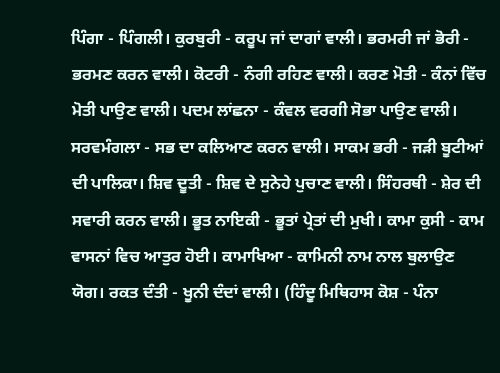ਪਿੰਗਾ - ਪਿੰਗਲੀ। ਕੁਰਬੁਰੀ - ਕਰੂਪ ਜਾਂ ਦਾਗਾਂ ਵਾਲੀ। ਭਰਮਰੀ ਜਾਂ ਭੋਰੀ - ਭਰਮਣ ਕਰਨ ਵਾਲੀ। ਕੋਟਰੀ - ਨੰਗੀ ਰਹਿਣ ਵਾਲੀ। ਕਰਣ ਮੋਤੀ - ਕੰਨਾਂ ਵਿੱਚ ਮੋਤੀ ਪਾਉਣ ਵਾਲੀ। ਪਦਮ ਲਾਂਛਨਾ - ਕੰਵਲ ਵਰਗੀ ਸੋਭਾ ਪਾਉਣ ਵਾਲੀ। ਸਰਵਮੰਗਲਾ - ਸਭ ਦਾ ਕਲਿਆਣ ਕਰਨ ਵਾਲੀ। ਸਾਕਮ ਭਰੀ - ਜੜੀ ਬੂਟੀਆਂ ਦੀ ਪਾਲਿਕਾ। ਸ਼ਿਵ ਦੂਤੀ - ਸ਼ਿਵ ਦੇ ਸੁਨੇਹੇ ਪੁਚਾਣ ਵਾਲੀ। ਸਿੰਹਰਥੀ - ਸ਼ੇਰ ਦੀ ਸਵਾਰੀ ਕਰਨ ਵਾਲੀ। ਭੂਤ ਨਾਇਕੀ - ਭੂਤਾਂ ਪ੍ਰੇਤਾਂ ਦੀ ਮੁਖੀ। ਕਾਮਾ ਕੁਸੀ - ਕਾਮ ਵਾਸਨਾਂ ਵਿਚ ਆਤੁਰ ਹੋਈ। ਕਾਮਾਖਿਆ - ਕਾਮਿਨੀ ਨਾਮ ਨਾਲ ਬੁਲਾਉਣ ਯੋਗ। ਰਕਤ ਦੰਤੀ - ਖੂਨੀ ਦੰਦਾਂ ਵਾਲੀ। (ਹਿੰਦੂ ਮਿਥਿਹਾਸ ਕੋਸ਼ - ਪੰਨਾ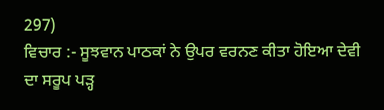297)
ਵਿਚਾਰ :- ਸੂਝਵਾਨ ਪਾਠਕਾਂ ਨੇ ਉਪਰ ਵਰਨਣ ਕੀਤਾ ਹੋਇਆ ਦੇਵੀ ਦਾ ਸਰੂਪ ਪੜ੍ਹ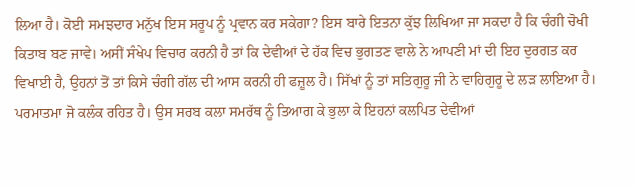ਲਿਆ ਹੈ। ਕੋਈ ਸਮਝਦਾਰ ਮਨੁੱਖ ਇਸ ਸਰੂਪ ਨੂੰ ਪ੍ਰਵਾਨ ਕਰ ਸਕੇਗਾ? ਇਸ ਬਾਰੇ ਇਤਨਾ ਕੁੱਝ ਲਿਖਿਆ ਜਾ ਸਕਦਾ ਹੈ ਕਿ ਚੰਗੀ ਚੋਖੀ ਕਿਤਾਬ ਬਣ ਜਾਵੇ। ਅਸੀਂ ਸੰਖੇਪ ਵਿਚਾਰ ਕਰਨੀ ਹੈ ਤਾਂ ਕਿ ਦੇਵੀਆਂ ਦੇ ਹੱਕ ਵਿਚ ਭੁਗਤਣ ਵਾਲੇ ਨੇ ਆਪਣੀ ਮਾਂ ਦੀ ਇਹ ਦੁਰਗਤ ਕਰ ਵਿਖਾਈ ਹੈ, ਉਹਨਾਂ ਤੋਂ ਤਾਂ ਕਿਸੇ ਚੰਗੀ ਗੱਲ ਦੀ ਆਸ ਕਰਨੀ ਹੀ ਫਜ਼ੂਲ ਹੈ। ਸਿੱਖਾਂ ਨੂੰ ਤਾਂ ਸਤਿਗੁਰੂ ਜੀ ਨੇ ਵਾਹਿਗੁਰੂ ਦੇ ਲੜ ਲਾਇਆ ਹੈ। ਪਰਮਾਤਮਾ ਜੋ ਕਲੰਕ ਰਹਿਤ ਹੈ। ਉਸ ਸਰਬ ਕਲਾ ਸਮਰੱਥ ਨੂੰ ਤਿਆਗ ਕੇ ਭੁਲਾ ਕੇ ਇਹਨਾਂ ਕਲਪਿਤ ਦੇਵੀਆਂ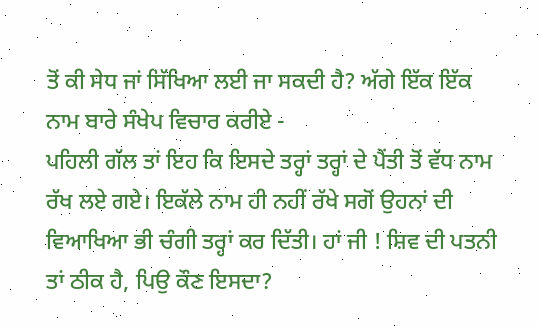ਤੋਂ ਕੀ ਸੇਧ ਜਾਂ ਸਿੱਖਿਆ ਲਈ ਜਾ ਸਕਦੀ ਹੈ? ਅੱਗੇ ਇੱਕ ਇੱਕ ਨਾਮ ਬਾਰੇ ਸੰਖੇਪ ਵਿਚਾਰ ਕਰੀਏ -
ਪਹਿਲੀ ਗੱਲ ਤਾਂ ਇਹ ਕਿ ਇਸਦੇ ਤਰ੍ਹਾਂ ਤਰ੍ਹਾਂ ਦੇ ਪੈਂਤੀ ਤੋਂ ਵੱਧ ਨਾਮ ਰੱਖ ਲਏ ਗਏ। ਇਕੱਲੇ ਨਾਮ ਹੀ ਨਹੀਂ ਰੱਖੇ ਸਗੋਂ ਉਹਨਾਂ ਦੀ ਵਿਆਖਿਆ ਭੀ ਚੰਗੀ ਤਰ੍ਹਾਂ ਕਰ ਦਿੱਤੀ। ਹਾਂ ਜੀ ! ਸ਼ਿਵ ਦੀ ਪਤਨੀ ਤਾਂ ਠੀਕ ਹੈ, ਪਿਉ ਕੌਣ ਇਸਦਾ?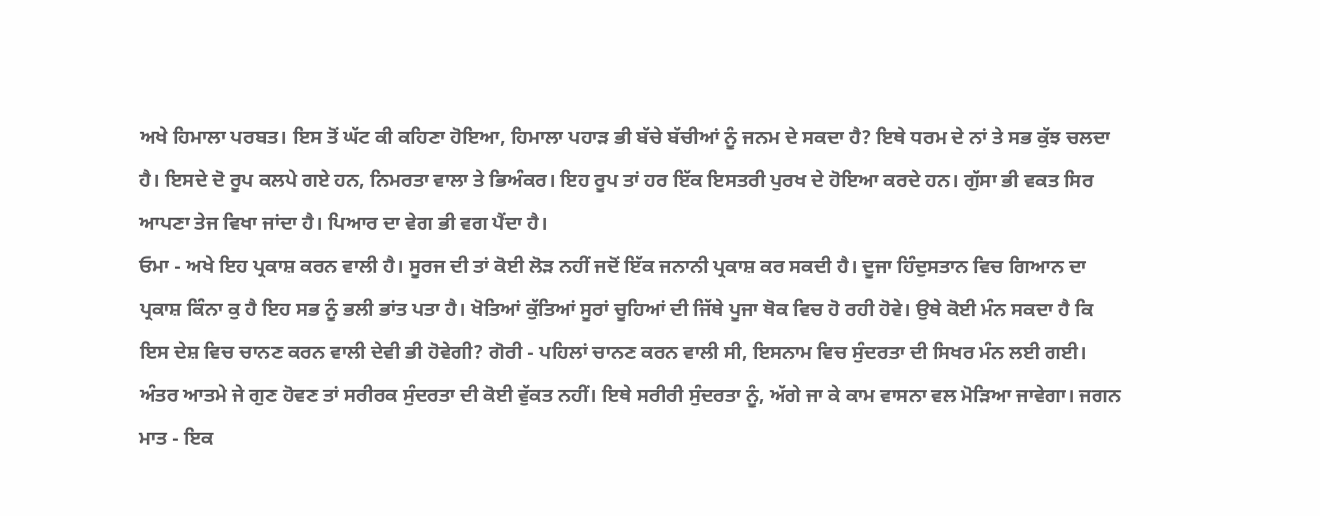ਅਖੇ ਹਿਮਾਲਾ ਪਰਬਤ। ਇਸ ਤੋਂ ਘੱਟ ਕੀ ਕਹਿਣਾ ਹੋਇਆ, ਹਿਮਾਲਾ ਪਹਾੜ ਭੀ ਬੱਚੇ ਬੱਚੀਆਂ ਨੂੰ ਜਨਮ ਦੇ ਸਕਦਾ ਹੈ? ਇਥੇ ਧਰਮ ਦੇ ਨਾਂ ਤੇ ਸਭ ਕੁੱਝ ਚਲਦਾ ਹੈ। ਇਸਦੇ ਦੋ ਰੂਪ ਕਲਪੇ ਗਏ ਹਨ, ਨਿਮਰਤਾ ਵਾਲਾ ਤੇ ਭਿਅੰਕਰ। ਇਹ ਰੂਪ ਤਾਂ ਹਰ ਇੱਕ ਇਸਤਰੀ ਪੁਰਖ ਦੇ ਹੋਇਆ ਕਰਦੇ ਹਨ। ਗੁੱਸਾ ਭੀ ਵਕਤ ਸਿਰ ਆਪਣਾ ਤੇਜ ਵਿਖਾ ਜਾਂਦਾ ਹੈ। ਪਿਆਰ ਦਾ ਵੇਗ ਭੀ ਵਗ ਪੈਂਦਾ ਹੈ।
ਓਮਾ - ਅਖੇ ਇਹ ਪ੍ਰਕਾਸ਼ ਕਰਨ ਵਾਲੀ ਹੈ। ਸੂਰਜ ਦੀ ਤਾਂ ਕੋਈ ਲੋੜ ਨਹੀਂ ਜਦੋਂ ਇੱਕ ਜਨਾਨੀ ਪ੍ਰਕਾਸ਼ ਕਰ ਸਕਦੀ ਹੈ। ਦੂਜਾ ਹਿੰਦੁਸਤਾਨ ਵਿਚ ਗਿਆਨ ਦਾ ਪ੍ਰਕਾਸ਼ ਕਿੰਨਾ ਕੁ ਹੈ ਇਹ ਸਭ ਨੂੰ ਭਲੀ ਭਾਂਤ ਪਤਾ ਹੈ। ਖੋਤਿਆਂ ਕੁੱਤਿਆਂ ਸੂਰਾਂ ਚੂਹਿਆਂ ਦੀ ਜਿੱਥੇ ਪੂਜਾ ਥੋਕ ਵਿਚ ਹੋ ਰਹੀ ਹੋਵੇ। ਉਥੇ ਕੋਈ ਮੰਨ ਸਕਦਾ ਹੈ ਕਿ ਇਸ ਦੇਸ਼ ਵਿਚ ਚਾਨਣ ਕਰਨ ਵਾਲੀ ਦੇਵੀ ਭੀ ਹੋਵੇਗੀ? ਗੋਰੀ - ਪਹਿਲਾਂ ਚਾਨਣ ਕਰਨ ਵਾਲੀ ਸੀ, ਇਸਨਾਮ ਵਿਚ ਸੁੰਦਰਤਾ ਦੀ ਸਿਖਰ ਮੰਨ ਲਈ ਗਈ। ਅੰਤਰ ਆਤਮੇ ਜੇ ਗੁਣ ਹੋਵਣ ਤਾਂ ਸਰੀਰਕ ਸੁੰਦਰਤਾ ਦੀ ਕੋਈ ਵੁੱਕਤ ਨਹੀਂ। ਇਥੇ ਸਰੀਰੀ ਸੁੰਦਰਤਾ ਨੂੰ, ਅੱਗੇ ਜਾ ਕੇ ਕਾਮ ਵਾਸਨਾ ਵਲ ਮੋੜਿਆ ਜਾਵੇਗਾ। ਜਗਨ ਮਾਤ - ਇਕ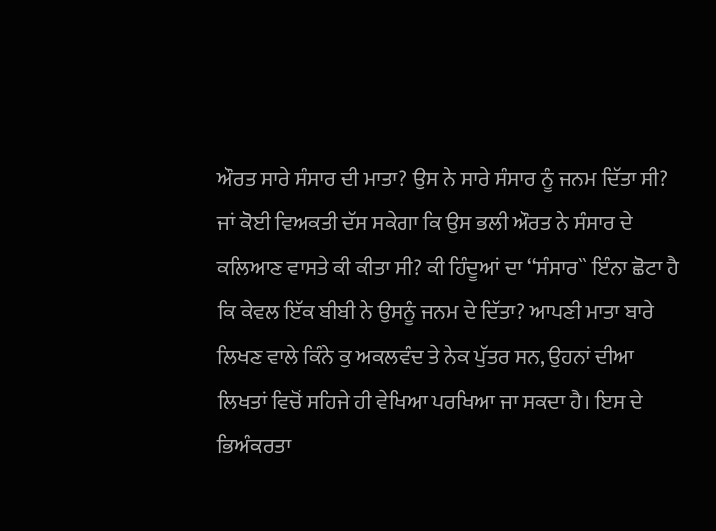ਔਰਤ ਸਾਰੇ ਸੰਸਾਰ ਦੀ ਮਾਤਾ? ਉਸ ਨੇ ਸਾਰੇ ਸੰਸਾਰ ਨੂੰ ਜਨਮ ਦਿੱਤਾ ਸੀ? ਜਾਂ ਕੋਈ ਵਿਅਕਤੀ ਦੱਸ ਸਕੇਗਾ ਕਿ ਉਸ ਭਲੀ ਔਰਤ ਨੇ ਸੰਸਾਰ ਦੇ ਕਲਿਆਣ ਵਾਸਤੇ ਕੀ ਕੀਤਾ ਸੀ? ਕੀ ਹਿੰਦੂਆਂ ਦਾ ‘‘ਸੰਸਾਰ`` ਇੰਨਾ ਛੋਟਾ ਹੈ ਕਿ ਕੇਵਲ ਇੱਕ ਬੀਬੀ ਨੇ ਉਸਨੂੰ ਜਨਮ ਦੇ ਦਿੱਤਾ? ਆਪਣੀ ਮਾਤਾ ਬਾਰੇ ਲਿਖਣ ਵਾਲੇ ਕਿੰਨੇ ਕੁ ਅਕਲਵੰਦ ਤੇ ਨੇਕ ਪੁੱਤਰ ਸਨ, ਉਹਨਾਂ ਦੀਆ ਲਿਖਤਾਂ ਵਿਚੋਂ ਸਹਿਜੇ ਹੀ ਵੇਖਿਆ ਪਰਖਿਆ ਜਾ ਸਕਦਾ ਹੈ। ਇਸ ਦੇ ਭਿਅੰਕਰਤਾ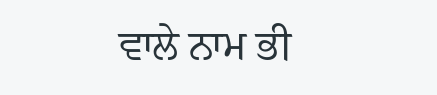ਵਾਲੇ ਨਾਮ ਭੀ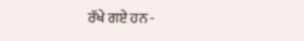ਰੱਖੇ ਗਏ ਹਨ -